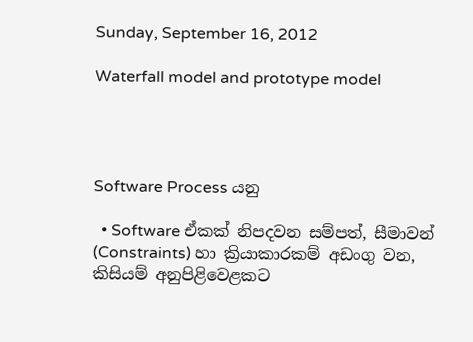Sunday, September 16, 2012

Waterfall model and prototype model




Software Process යනු

  • Software ඒකක් නිපදවන සම්පත්, සීමාවන් (Constraints) හා ක්‍රියාකාරකම් අඩංගු වන, කිසියම් අනුපිළිවෙළකට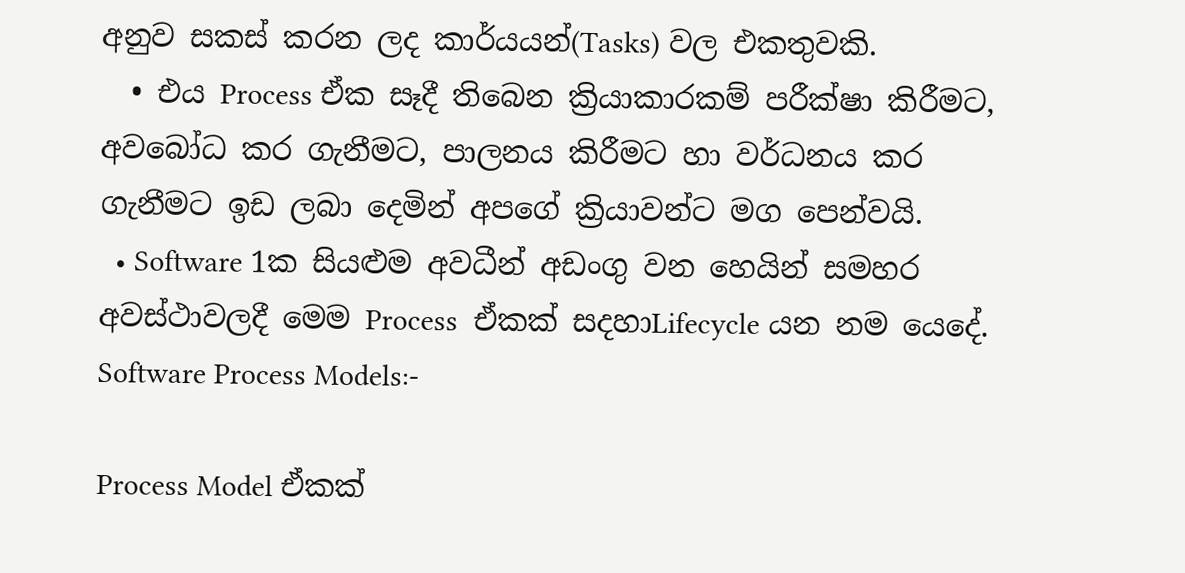අනුව සකස් කරන ලද කාර්යයන්(Tasks) වල එකතුවකි.
  • එය Process ඒක සෑදී තිබෙන ක්‍රියාකාරකම් පරීක්ෂා කිරීමට, අවබෝධ කර ගැනීමට, පාලනය කිරීමට හා වර්ධනය කර ගැනීමට ඉඩ ලබා දෙමින් අපගේ ක්‍රියාවන්ට මග පෙන්වයි.
  • Software 1ක සියළුම අවධීන් අඩංගු වන හෙයින් සමහර අවස්ථාවලදී මෙම Process  ඒකක් සදහාLifecycle යන නම යෙදේ.
Software Process Models:-

Process Model ඒකක්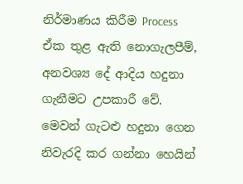නිර්මාණය කිරීම Process ඒක තුළ ඇති නොගැලපීම්, අනවශ්‍ය දේ ආදිය හදුනා ගැනීමට උපකාරී වේ. මෙවන් ගැටළු හදුනා ගෙන නිවැරදි කර ගන්නා හෙයින්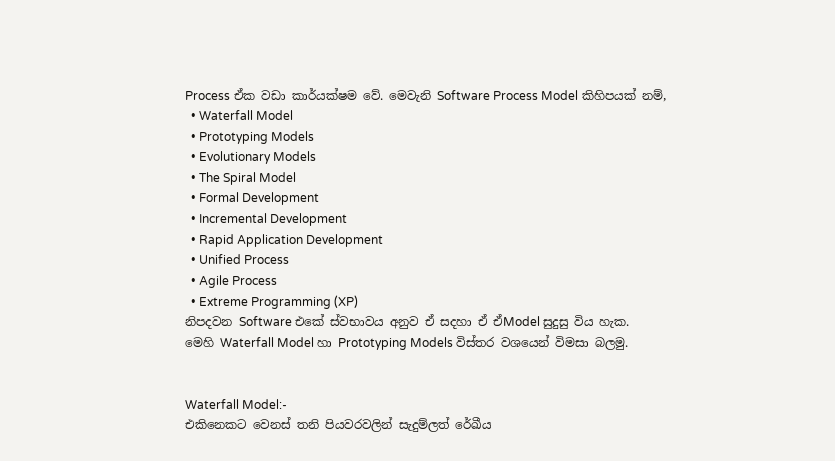Process ඒක වඩා කාර්යක්ෂම වේ. මෙවැනි Software Process Model කිහිපයක් නම්,
  • Waterfall Model
  • Prototyping Models
  • Evolutionary Models
  • The Spiral Model
  • Formal Development
  • Incremental Development
  • Rapid Application Development
  • Unified Process
  • Agile Process
  • Extreme Programming (XP)
නිපදවන Software එකේ ස්වභාවය අනුව ඒ සදහා ඒ ඒModel සුදුසු විය හැක.
මෙහි Waterfall Model හා Prototyping Models විස්තර වශයෙන් විමසා බලමු.


Waterfall Model:-
එකිනෙකට වෙනස් තනි පියවරවලින් සැදුම්ලත් රේඛීය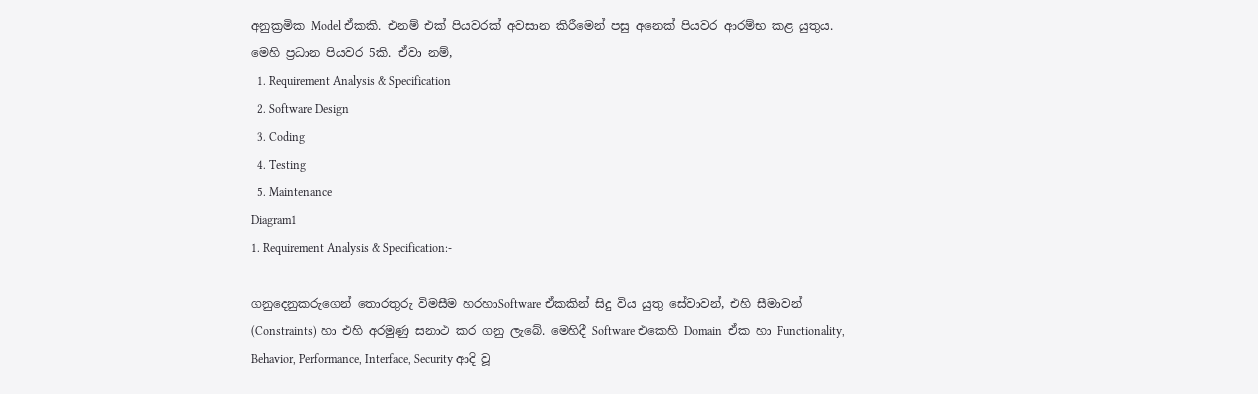අනුක්‍රමික Model ඒකකි. එනම් එක් පියවරක් අවසාන කිරීමෙන් පසු අනෙක් පියවර ආරම්භ කළ යුතුය. මෙහි ප්‍රධාන පියවර 5කි. ඒවා නම්,
  1. Requirement Analysis & Specification
  2. Software Design
  3. Coding
  4. Testing
  5. Maintenance
Diagram1
1. Requirement Analysis & Specification:-

ගනුදෙනුකරුගෙන් තොරතුරු විමසීම හරහාSoftware ඒකකින් සිදු විය යුතු සේවාවන්, එහි සීමාවන් (Constraints) හා එහි අරමුණු සනාථ කර ගනු ලැබේ. මෙහිදී Software එකෙහි Domain  ඒක හා Functionality, Behavior, Performance, Interface, Security ආදි වූ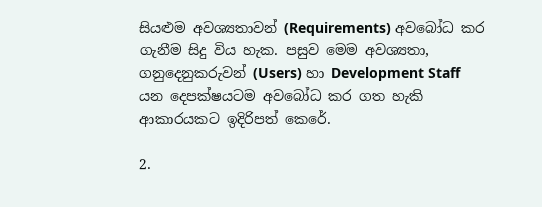සියළුම අවශ්‍යතාවන් (Requirements) අවබෝධ කර ගැනීම සිදු විය හැක. පසුව මෙම අවශ්‍යතා, ගනුදෙනුකරුවන් (Users) හා Development Staff යන දෙපක්ෂයටම අවබෝධ කර ගත හැකි ආකාරයකට ඉදිරිපත් කෙරේ.

2.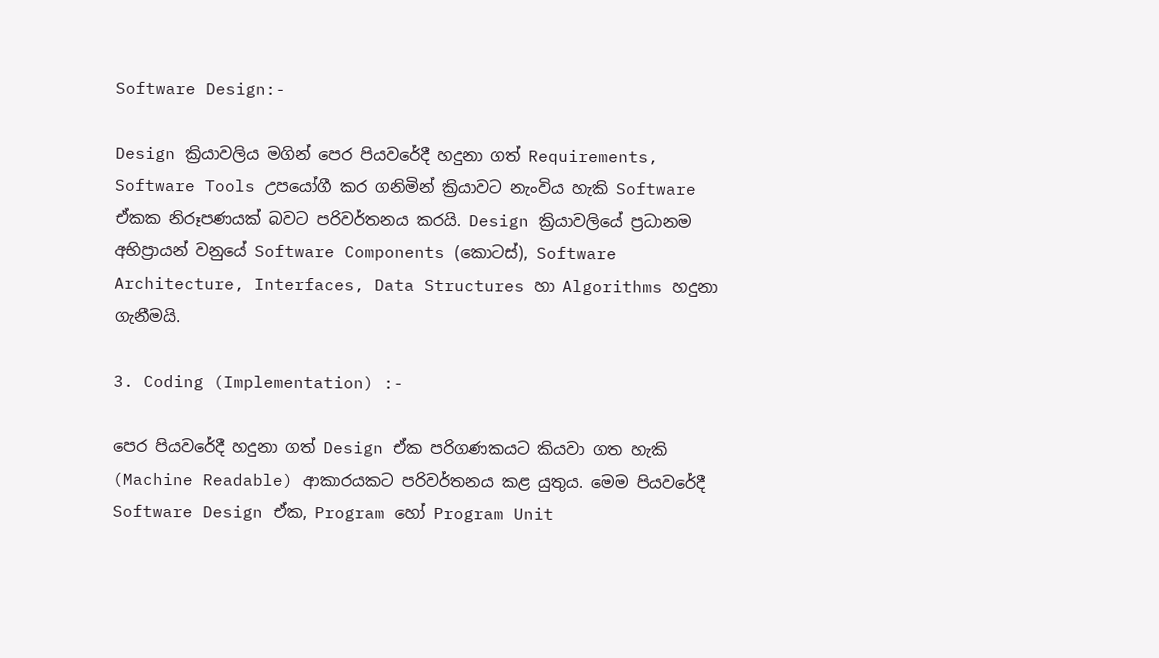Software Design:-

Design ක්‍රියාවලිය මගින් පෙර පියවරේදී හදුනා ගත් Requirements, Software Tools උපයෝගී කර ගනිමින් ක්‍රියාවට නැංවිය හැකි Software ඒකක නිරූපණයක් බවට පරිවර්තනය කරයි. Design ක්‍රියාවලියේ ප්‍රධානම අභිප්‍රායන් වනුයේ Software Components (කොටස්), Software Architecture, Interfaces, Data Structures හා Algorithms හදුනා ගැනීමයි.

3. Coding (Implementation) :-

පෙර පියවරේදී හදුනා ගත් Design ඒක පරිගණකයට කියවා ගත හැකි (Machine Readable) ආකාරයකට පරිවර්තනය කළ යුතුය. මෙම පියවරේදී Software Design ඒක, Program හෝ Program Unit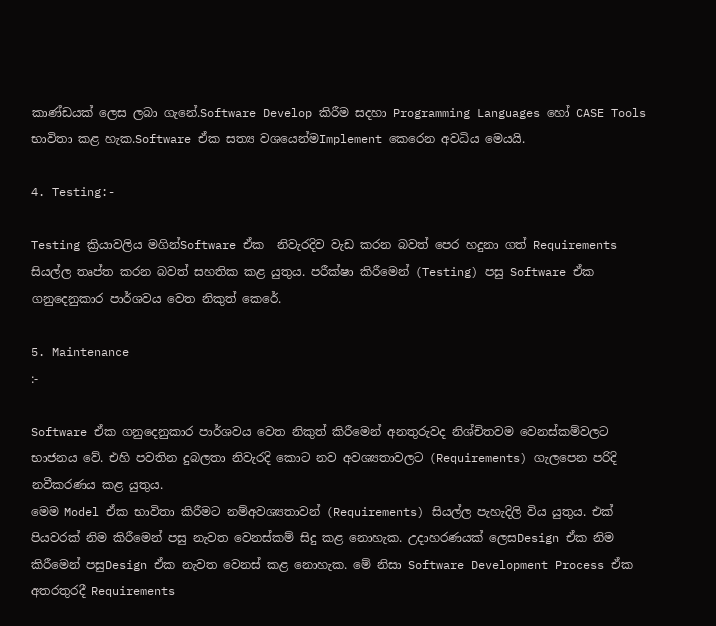කාණ්ඩයක් ලෙස ලබා ගැනේ.Software Develop කිරීම සදහා Programming Languages හෝ CASE Tools භාවිතා කළ හැක.Software ඒක සත්‍ය වශයෙන්මImplement කෙරෙන අවධිය මෙයයි.

4. Testing:-

Testing ක්‍රියාවලිය මගින්Software ඒක  නිවැරදිව වැඩ කරන බවත් පෙර හදුනා ගත් Requirements සියල්ල තෘප්ත කරන බවත් සහතික කළ යුතුය. පරීක්ෂා කිරීමෙන් (Testing) පසු Software ඒක ගනුදෙනුකාර පාර්ශවය වෙත නිකුත් කෙරේ.

5. Maintenance
:-

Software ඒක ගනුදෙනුකාර පාර්ශවය වෙත නිකුත් කිරීමෙන් අනතුරුවද නිශ්චිතවම වෙනස්කම්වලට භාජනය වේ. එහි පවතින දුබලතා නිවැරදි කොට නව අවශ්‍යතාවලට (Requirements) ගැලපෙන පරිදි නවීකරණය කළ යුතුය.
මෙම Model ඒක භාවිතා කිරීමට නම්අවශ්‍යතාවන් (Requirements) සියල්ල පැහැදිලි විය යුතුය. එක් පියවරක් නිම කිරීමෙන් පසු නැවත වෙනස්කම් සිදු කළ නොහැක. උදාහරණයක් ලෙසDesign ඒක නිම කිරීමෙන් පසුDesign ඒක නැවත වෙනස් කළ නොහැක. මේ නිසා Software Development Process ඒක අතරතුරදී Requirements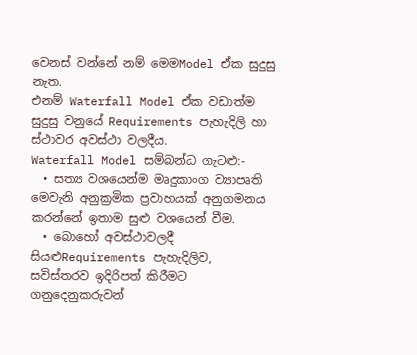වෙනස් වන්නේ නම් මෙමModel ඒක සුදුසු නැත.
එනම් Waterfall Model ඒක වඩාත්ම සුදුසු වනුයේ Requirements පැහැදිලි හා ස්ථාවර අවස්ථා වලදීය.
Waterfall Model සම්බන්ධ ගැටළු:-
  • සත්‍ය වශයෙන්ම මෘදුකාංග ව්‍යාපෘති මෙවැනි අනුක්‍රමික ප්‍රවාහයක් අනුගමනය කරන්නේ ඉතාම සුළු වශයෙන් වීම.
  • බොහෝ අවස්ථාවලදී සියළුRequirements පැහැදිලිව, සවිස්තරව ඉදිරිපත් කිරීමට ගනුදෙනුකරුවන්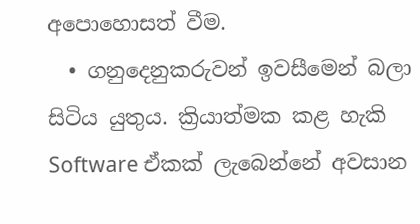අපොහොසත් වීම.
  • ගනුදෙනුකරුවන් ඉවසීමෙන් බලා සිටිය යුතුය. ක්‍රියාත්මක කළ හැකි Software ඒකක් ලැබෙන්නේ අවසාන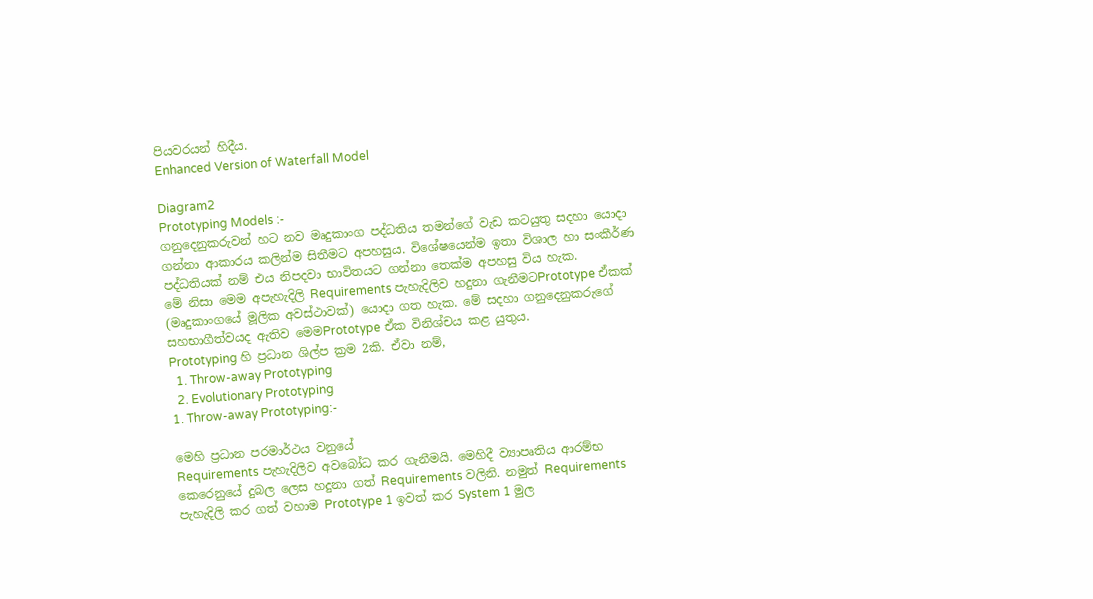පියවරයන් හිදීය.
Enhanced Version of Waterfall Model

Diagram2
Prototyping Models :-
ගනුදෙනුකරුවන් හට නව මෘදුකාංග පද්ධතිය තමන්ගේ වැඩ කටයුතු සදහා යොදා ගන්නා ආකාරය කලින්ම සිතීමට අපහසුය. විශේෂයෙන්ම ඉතා විශාල හා සංකීර්ණ පද්ධතියක් නම් එය නිපදවා භාවිතයට ගන්නා තෙක්ම අපහසු විය හැක.
මේ නිසා මෙම අපැහැදිලි Requirements පැහැදිලිව හදුනා ගැනීමටPrototype ඒකක් (මෘදුකාංගයේ මූලික අවස්ථාවක්) යොදා ගත හැක. මේ සදහා ගනුදෙනුකරුගේ සහභාගීත්වයද ඇතිව මෙමPrototype ඒක විනිශ්චය කළ යුතුය.
Prototyping හි ප්‍රධාන ශිල්ප ක්‍රම 2කි. ඒවා නම්,
  1. Throw-away Prototyping
  2. Evolutionary Prototyping
1. Throw-away Prototyping:-

මෙහි ප්‍රධාන පරමාර්ථය වනුයේ
Requirements පැහැදිලිව අවබෝධ කර ගැනීමයි. මෙහිදී ව්‍යාපෘතිය ආරම්භ කෙරෙනුයේ දුබල ලෙස හදුනා ගත් Requirements වලිනි. නමුත් Requirements පැහැදිලි කර ගත් වහාම Prototype 1 ඉවත් කර System 1 මුල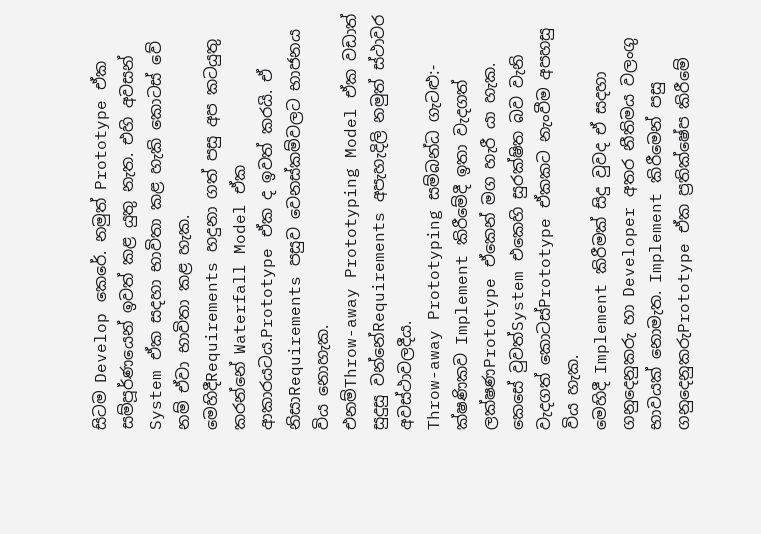සිටම Develop කෙරේ. නමුත් Prototype ඒක සම්පූර්ණයෙන් ඉවත් කළ යුතු නැත. එහි අවසන් System ඒක සදහා භාවිතා කළ හැකි කොටස් වේ නම් ඒවා භාවිතා කළ හැක.
මෙහිදීRequirements හදුනා ගත් පසු අප කටයුතු කරන්නේ Waterfall Model ඒක ආකාරයටය.Prototype ඒක ද ඉවත් කරයි. ඒ නිසාRequirements පසුව වෙනස්කම්වලට භාජනය විය නොහැක.
එනම්Throw-away Prototyping Model ඒක වඩාත් සුදුසු වන්නේRequirements අපැහැදිලි නමුත් ස්ථාවර අවස්ථාවලදීය.
Throw-away Prototyping සම්බන්ධ ගැටළු:-
ක්ෂණිකව Implement කිරීමේදී ඉතා වැදගත් ලක්ෂණPrototype ඒකෙන් මග හැරී යා හැක. කෙසේ වුවත්System එකෙහි සුරක්ෂිත බව වැනි වැදගත් කොටස්Prototype ඒකකට නැංවීම අපහසු විය හැක.
මෙහිදී Implement කිරීමක් සිදු වුවද ඒ සදහා ගනුදෙනුකරු හා Developer අතර නීතිමය වලංගු භාවයක් නොමැත. Implement කිරීමෙන් පසු ගනුදෙනුකරුPrototype ඒක ප්‍රතික්ෂේප කිරීමේ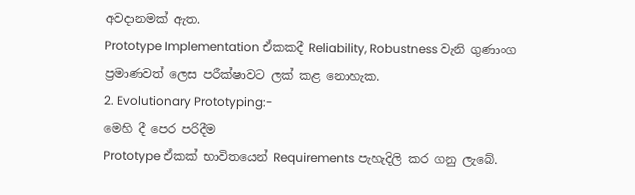අවදානමක් ඇත.
Prototype Implementation ඒකකදී Reliability, Robustness වැනි ගුණාංග ප්‍රමාණවත් ලෙස පරීක්ෂාවට ලක් කළ නොහැක.
2. Evolutionary Prototyping:-
මෙහි දී පෙර පරිදීම
Prototype ඒකක් භාවිතයෙන් Requirements පැහැදිලි කර ගනු ලැබේ.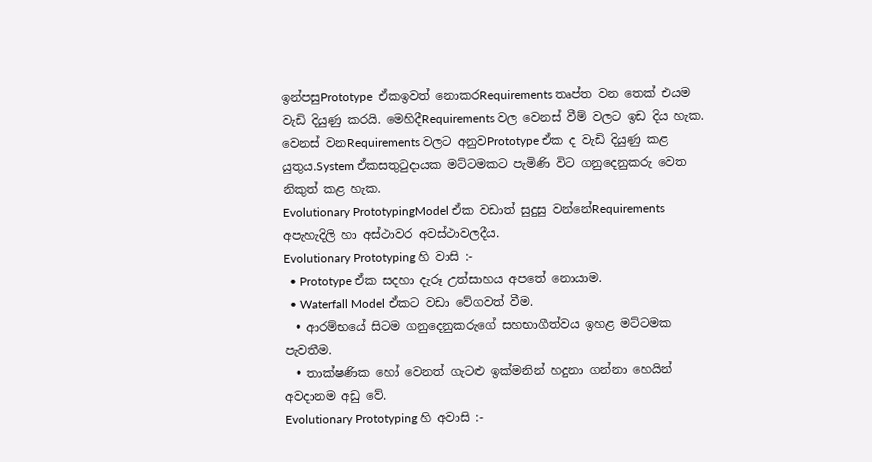ඉන්පසුPrototype  ඒකඉවත් නොකරRequirements තෘප්ත වන තෙක් එයම වැඩි දියුණු කරයි. මෙහිදීRequirements වල වෙනස් වීම් වලට ඉඩ දිය හැක. වෙනස් වනRequirements වලට අනුවPrototype ඒක ද වැඩි දියුණු කළ යුතුය.System ඒකසතුටුදායක මට්ටමකට පැමිණි විට ගනුදෙනුකරු වෙත නිකුත් කළ හැක.
Evolutionary PrototypingModel ඒක වඩාත් සුදුසු වන්නේRequirements අපැහැදිලි හා අස්ථාවර අවස්ථාවලදීය.
Evolutionary Prototyping හි වාසි :-
  • Prototype ඒක සදහා දැරූ උත්සාහය අපතේ නොයාම.
  • Waterfall Model ඒකට වඩා වේගවත් වීම.
  • ආරම්භයේ සිටම ගනුදෙනුකරුගේ සහභාගීත්වය ඉහළ මට්ටමක පැවතීම.
  • තාක්ෂණික හෝ වෙනත් ගැටළු ඉක්මනින් හදුනා ගන්නා හෙයින් අවදානම අඩු වේ.
Evolutionary Prototyping හි අවාසි :-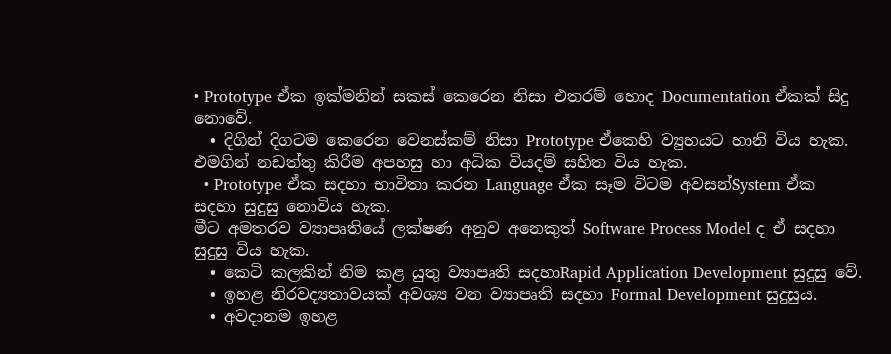• Prototype ඒක ඉක්මනින් සකස් කෙරෙන නිසා එතරම් හොද Documentation ඒකක් සිදු නොවේ.
  • දිගින් දිගටම කෙරෙන වෙනස්කම් නිසා Prototype ඒකෙහි ව්‍යුහයට හානි විය හැක. එමගින් නඩත්තු කිරීම අපහසු හා අධික වියදම් සහිත විය හැක.
  • Prototype ඒක සදහා භාවිතා කරන Language ඒක සෑම විටම අවසන්System ඒක සදහා සුදුසු නොවිය හැක.
මීට අමතරව ව්‍යාපෘතියේ ලක්ෂණ අනුව අනෙකුත් Software Process Model ද ඒ සදහා සුදුසු විය හැක.
  • කෙටි කලකින් නිම කළ යුතු ව්‍යාපෘති සදහාRapid Application Development සුදුසු වේ.
  • ඉහළ නිරවද්‍යතාවයක් අවශ්‍ය වන ව්‍යාපෘති සදහා Formal Development සුදුසුය.
  • අවදානම ඉහළ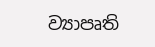ව්‍යාපෘති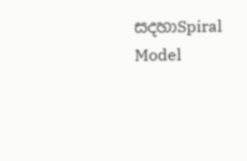සදහාSpiral Model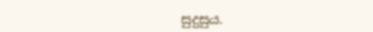සුදුසුය.